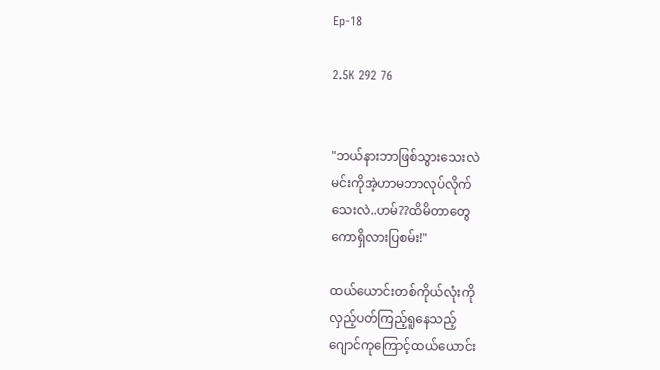Ep-18

2.5K 292 76


"ဘယ်နားဘာဖြစ်သွားသေးလဲ
မင်းကိုအဲ့ဟာမဘာလုပ်လိုက်
သေးလဲ..ဟမ်??ထိမိတာတွေ
ကောရှိလားပြစမ်း!"

ထယ်ယောင်းတစ်ကိုယ်လုံးကို
လှည့်ပတ်ကြည့်ရူနေသည့်
ဂျောင်ကုကြောင့်ထယ်ယောင်း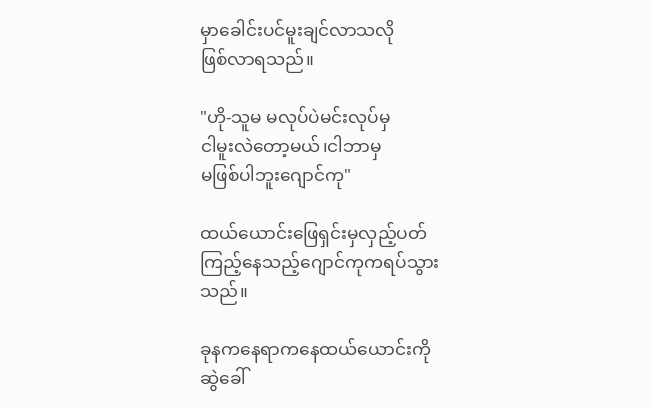မှာခေါင်းပင်မူးချင်လာသလို
ဖြစ်လာရသည်။

"ဟို-သူမ မလုပ်ပဲမင်းလုပ်မှ
ငါမူးလဲတော့မယ်၊ငါဘာမှ
မဖြစ်ပါဘူးဂျောင်ကု"

ထယ်ယောင်းဖြေရှင်းမှလှည့်ပတ်
ကြည့်နေသည့်ဂျောင်ကုကရပ်သွား
သည်။

ခုနကနေရာကနေထယ်ယောင်းကို
ဆွဲခေါ်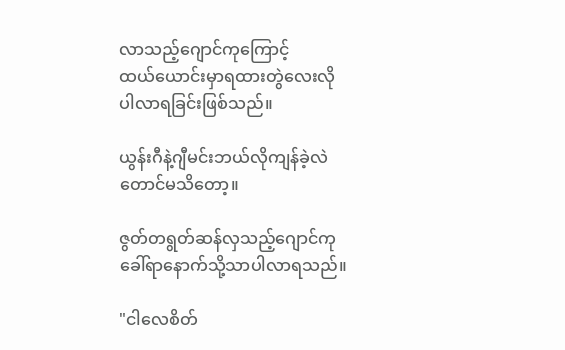လာသည့်ဂျောင်ကုကြောင့်
ထယ်ယောင်းမှာရထားတွဲလေးလို
ပါလာရခြင်းဖြစ်သည်။

ယွန်းဂီနဲ့ဂျီမင်းဘယ်လိုကျန်ခဲ့လဲ
တောင်မသိတော့။

ဇွတ်တရွတ်ဆန်လှသည့်ဂျောင်ကု
ခေါ်ရာနောက်သို့သာပါလာရသည်။

"ငါလေစိတ်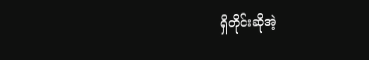ရှိတိုင်းဆိုအဲ့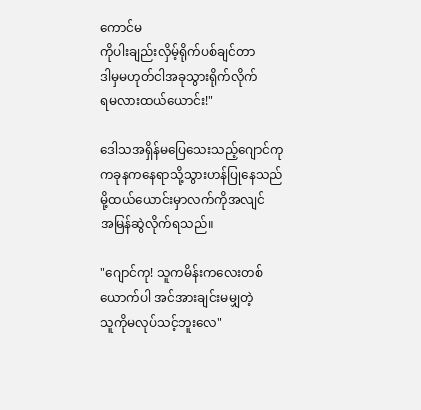ကောင်မ
ကိုပါးချည်းလှိမ့်ရိုက်ပစ်ချင်တာ
ဒါမှမဟုတ်ငါအခုသွားရိုက်လိုက်
ရမလားထယ်ယောင်း!"

ဒေါသအရှိန်မပြေသေးသည့်ဂျောင်ကု
ကခုနကနေရာသို့သွားဟန်ပြုနေသည်
မို့ထယ်ယောင်းမှာလက်ကိုအလျင်
အမြန်ဆွဲလိုက်ရသည်။

"ဂျောင်ကု! သူကမိန်းကလေးတစ်
ယောက်ပါ အင်အားချင်းမမျှတဲ့
သူကိုမလုပ်သင့်ဘူးလေ"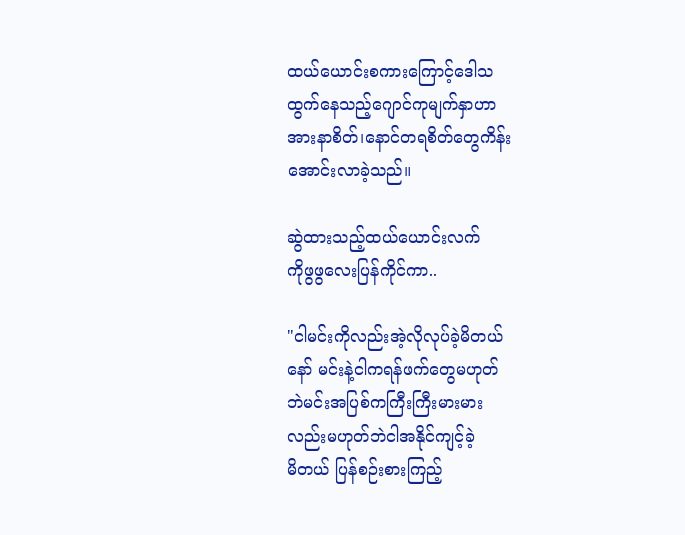ထယ်ယောင်းစကားကြောင့်ဒေါသ
ထွက်နေသည့်ဂျောင်ကုမျက်နှာဟာ
အားနာစိတ်၊နောင်တရစိတ်တွေကိန်း
အောင်းလာခဲ့သည်။

ဆွဲထားသည့်ထယ်ယောင်းလက်
ကိုဖွဖွလေးပြန်ကိုင်ကာ..

"ငါမင်းကိုလည်းအဲ့လိုလုပ်ခဲ့မိတယ်
နော် မင်းနဲ့ငါကရန်ဖက်တွေမဟုတ်
ဘဲမင်းအပြစ်ကကြီးကြီးမားမား
လည်းမဟုတ်ဘဲငါအနိုင်ကျင့်ခဲ့
မိတယ် ပြန်စဉ်းစားကြည့်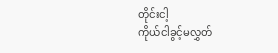တိုင်းငါ့
ကိုယ်ငါခွင့်မလွှတ်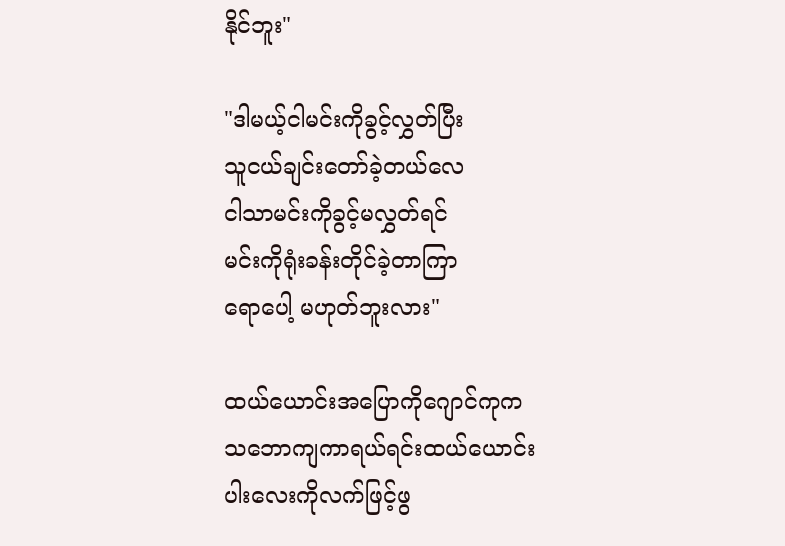နိုင်ဘူး"

"ဒါမယ့်ငါမင်းကိုခွင့်လွှတ်ပြီး
သူငယ်ချင်းတော်ခဲ့တယ်လေ
ငါသာမင်းကိုခွင့်မလွှတ်ရင်
မင်းကိုရုံးခန်းတိုင်ခဲ့တာကြာ
ရောပေါ့ မဟုတ်ဘူးလား"

ထယ်ယောင်းအပြောကိုဂျောင်ကုက
သဘောကျကာရယ်ရင်းထယ်‌ယောင်း
ပါးလေးကိုလက်ဖြင့်ဖွ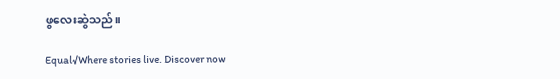ဖွလေးဆွဲသည်။

Equal√Where stories live. Discover now